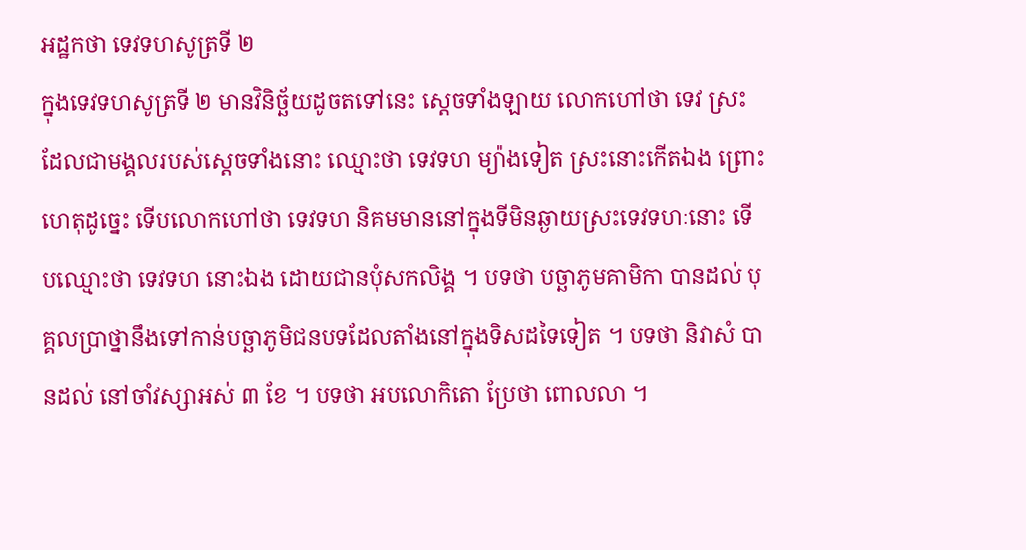អដ្ឋកថា ទេវទហសូត្រទី ២
ក្នុងទេវទហសូត្រទី ២ មានវិនិច្ឆ័យដូចតទៅនេះ ស្តេចទាំងឡាយ លោកហៅថា ទេវ ស្រះដែលជាមង្គលរបស់ស្តេចទាំងនោះ ឈ្មោះថា ទេវទហ ម្យ៉ាងទៀត ស្រះនោះកើតឯង ព្រោះហេតុដូច្នេះ ទើបលោកហៅថា ទេវទហ និគមមាននៅក្នុងទីមិនឆ្ងាយស្រះទេវទហៈនោះ ទើបឈ្មោះថា ទេវទហ នោះឯង ដោយជានបុំសកលិង្គ ។ បទថា បច្ឆាភូមគាមិកា បានដល់ បុគ្គលប្រាថ្នានឹងទៅកាន់បច្ឆាភូមិជនបទដែលតាំងនៅក្នុងទិសដទៃទៀត ។ បទថា និវាសំ បានដល់ នៅចាំវស្សាអស់ ៣ ខែ ។ បទថា អបលោកិតោ ប្រែថា ពោលលា ។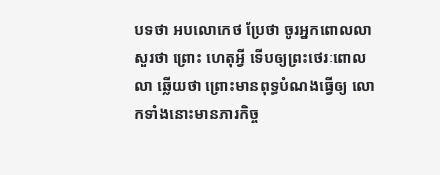បទថា អបលោកេថ ប្រែថា ចូរអ្នកពោលលា សួរថា ព្រោះ ហេតុអ្វី ទើបឲ្យព្រះថេរៈពោលលា ឆ្លើយថា ព្រោះមានពុទ្ធបំណងធ្វើឲ្យ លោកទាំងនោះមានភារកិច្ច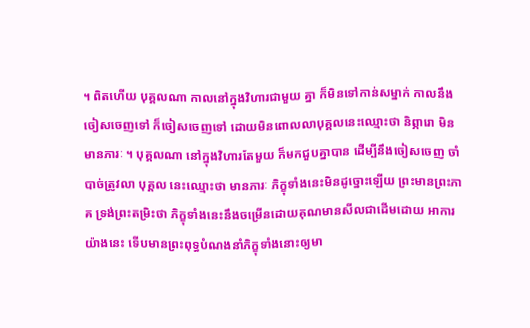។ ពិតហើយ បុគ្គលណា កាលនៅក្នុងវិហារជាមួយ គ្នា ក៏មិនទៅកាន់សម្នាក់ កាលនឹងចៀសចេញទៅ ក៏ចៀសចេញទៅ ដោយមិនពោលលាបុគ្គលនេះឈ្មោះថា និព្ភារោ មិនមានភារៈ ។ បុគ្គលណា នៅក្នុងវិហារតែមួយ ក៏មកជួបគ្នាបាន ដើម្បីនឹងចៀសចេញ ចាំបាច់ត្រូវលា បុគ្គល នេះឈ្មោះថា មានភារៈ ភិក្ខុទាំងនេះមិនដូច្នោះឡើយ ព្រះមានព្រះភាគ ទ្រង់ព្រះតម្រិះថា ភិក្ខុទាំងនេះនឹងចម្រើនដោយគុណមានសីលជាដើមដោយ អាការយ៉ាងនេះ ទើបមានព្រះពុទ្ធបំណងនាំភិក្ខុទាំងនោះឲ្យមា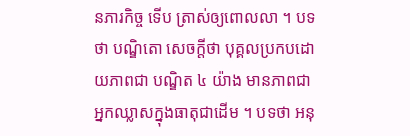នភារកិច្ច ទើប ត្រាស់ឲ្យពោលលា ។ បទថា បណ្ឌិតោ សេចក្តីថា បុគ្គលប្រកបដោយភាពជា បណ្ឌិត ៤ យ៉ាង មានភាពជាអ្នកឈ្លាសក្នុងធាតុជាដើម ។ បទថា អនុ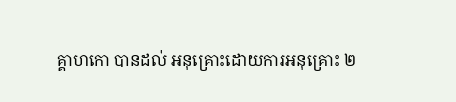គ្គាហកោ បានដល់ អនុគ្រោះដោយការអនុគ្រោះ ២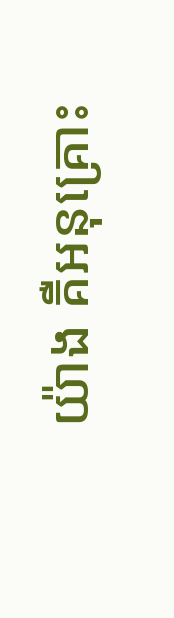យ៉ាង គឺអនុគ្រោះ